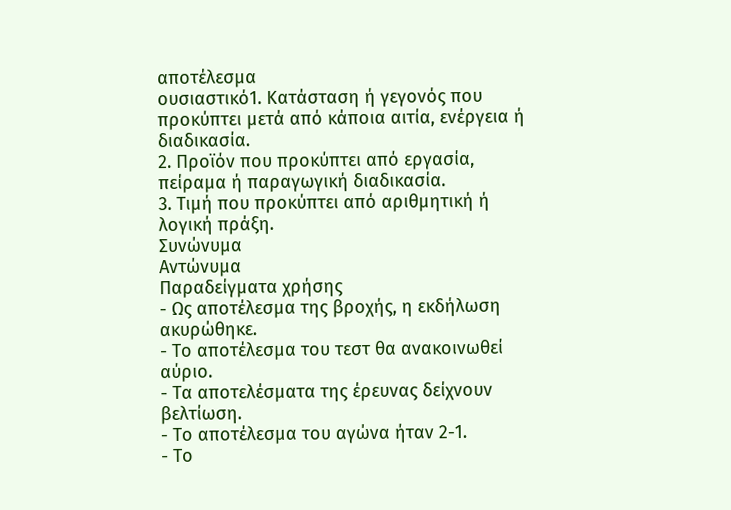αποτέλεσμα
ουσιαστικό1. Κατάσταση ή γεγονός που προκύπτει μετά από κάποια αιτία, ενέργεια ή διαδικασία.
2. Προϊόν που προκύπτει από εργασία, πείραμα ή παραγωγική διαδικασία.
3. Τιμή που προκύπτει από αριθμητική ή λογική πράξη.
Συνώνυμα
Αντώνυμα
Παραδείγματα χρήσης
- Ως αποτέλεσμα της βροχής, η εκδήλωση ακυρώθηκε.
- Το αποτέλεσμα του τεστ θα ανακοινωθεί αύριο.
- Τα αποτελέσματα της έρευνας δείχνουν βελτίωση.
- Το αποτέλεσμα του αγώνα ήταν 2-1.
- Το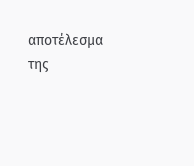αποτέλεσμα της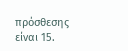πρόσθεσης είναι 15.